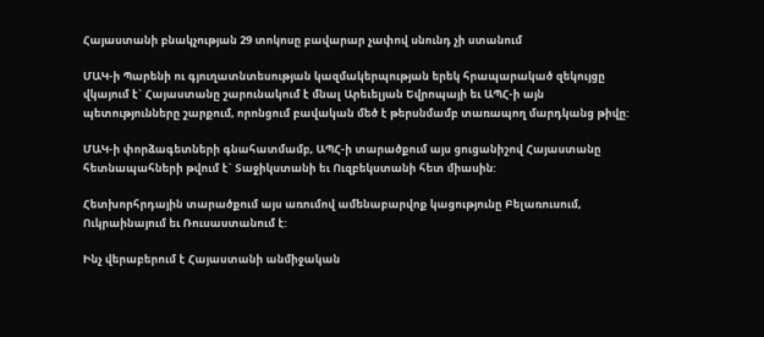Հայաստանի բնակչության 29 տոկոսը բավարար չափով սնունդ չի ստանում

ՄԱԿ-ի Պարենի ու գյուղատնտեսության կազմակերպության երեկ հրապարակած զեկույցը
վկայում է` Հայաստանը շարունակում է մնալ Արեւելյան Եվրոպայի եւ ԱՊՀ-ի այն
պետությունները շարքում, որոնցում բավական մեծ է թերսնմամբ տառապող մարդկանց թիվը:

ՄԱԿ-ի փորձագետների գնահատմամբ, ԱՊՀ-ի տարածքում այս ցուցանիշով Հայաստանը
հետնապահների թվում է` Տաջիկստանի եւ Ուզբեկստանի հետ միասին:

Հետխորհրդային տարածքում այս առումով ամենաբարվոք կացությունը Բելառուսում,
Ուկրաինայում եւ Ռուսաստանում է:

Ինչ վերաբերում է Հայաստանի անմիջական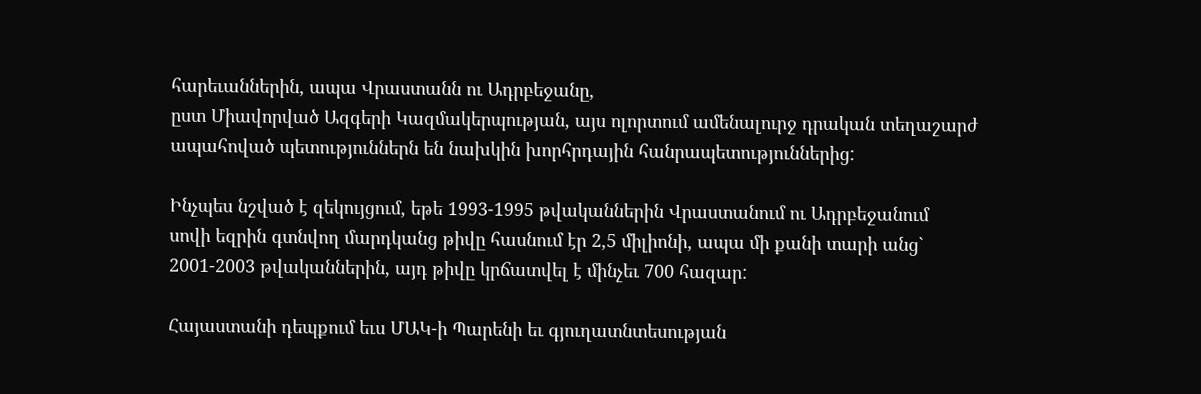հարեւաններին, ապա Վրաստանն ու Ադրբեջանը,
ըստ Միավորված Ազգերի Կազմակերպության, այս ոլորտում ամենալուրջ դրական տեղաշարժ
ապահոված պետություններն են նախկին խորհրդային հանրապետություններից:

Ինչպես նշված է զեկույցում, եթե 1993-1995 թվականներին Վրաստանում ու Ադրբեջանում
սովի եզրին գտնվող մարդկանց թիվը հասնում էր 2,5 միլիոնի, ապա մի քանի տարի անց`
2001-2003 թվականներին, այդ թիվը կրճատվել է մինչեւ 700 հազար:

Հայաստանի դեպքում եւս ՄԱԿ-ի Պարենի եւ գյուղատնտեսության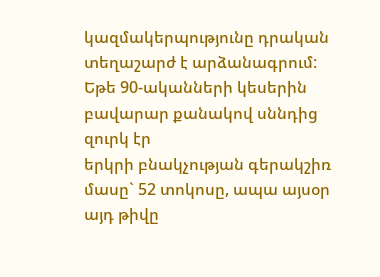կազմակերպությունը դրական
տեղաշարժ է արձանագրում: Եթե 90-ականների կեսերին բավարար քանակով սննդից զուրկ էր
երկրի բնակչության գերակշիռ մասը` 52 տոկոսը, ապա այսօր այդ թիվը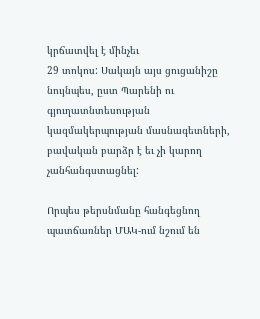կրճատվել է մինչեւ
29 տոկոս: Սակայն այս ցուցանիշը նույնպես, ըստ Պարենի ու գյուղատնտեսության
կազմակերպության մասնագետների, բավական բարձր է եւ չի կարող չանհանգստացնել:

Որպես թերսնմանը հանգեցնող պատճառներ ՄԱԿ-ում նշում են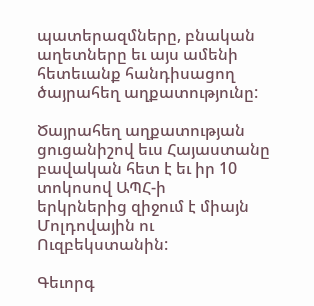պատերազմները, բնական
աղետները եւ այս ամենի հետեւանք հանդիսացող ծայրահեղ աղքատությունը:

Ծայրահեղ աղքատության ցուցանիշով եւս Հայաստանը բավական հետ է եւ իր 10 տոկոսով ԱՊՀ-ի
երկրներից զիջում է միայն Մոլդովային ու Ուզբեկստանին:

Գեւորգ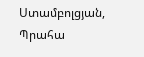Ստամբոլցյան, Պրահա